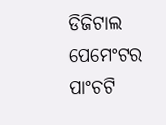ଡିଜିଟାଲ ପେମେଂଟର ପାଂଚଟି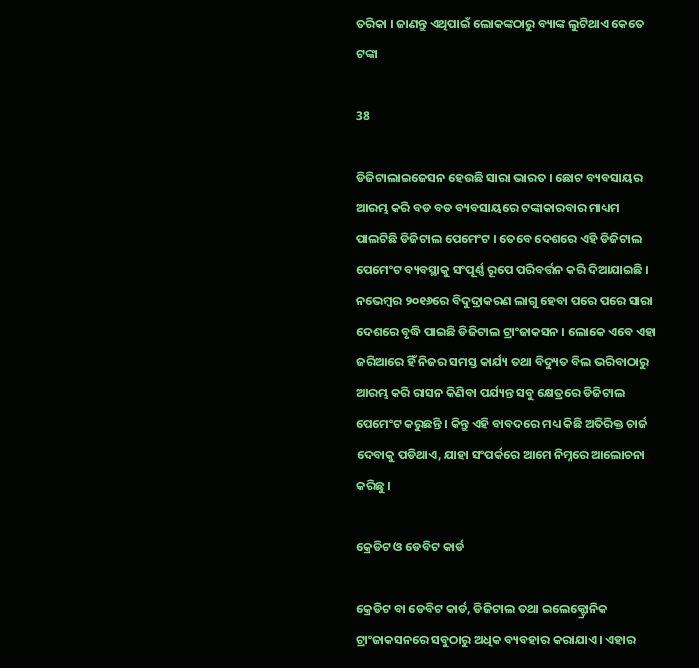ତରିକା । ଜାଣନ୍ତୁ ଏଥିପାଇଁ ଲୋକଙ୍କଠାରୁ ବ୍ୟାଙ୍କ ଲୁଟିଥାଏ କେତେ ଟଙ୍କା

38

ଡିଜିଟାଲାଇଜେସନ ହେଉଛି ସାରା ଭାରତ । ଛୋଟ ବ୍ୟବସାୟର ଆରମ୍ଭ କରି ବଡ ବଡ ବ୍ୟବସାୟରେ ଟଙ୍କାକାରବାର ମାଧ୍ୟମ ପାଲଟିଛି ଡିଜିଟାଲ ପେମେଂଟ । ତେବେ ଦେଶରେ ଏହି ଡିଜିଟାଲ ପେମେଂଟ ବ୍ୟବସ୍ଥାକୁ ସଂପୂର୍ଣ୍ଣ ରୂପେ ପରିବର୍ତ୍ତନ କରି ଦିଆଯାଇଛି । ନଭେମ୍ବର ୨୦୧୬ରେ ବିଦୁଦ୍ରାକରଣ ଲାଗୁ ହେବା ପରେ ପରେ ସାରା ଦେଶରେ ବୃଦ୍ଧି ପାଇଛି ଡିଜିଟାଲ ଟ୍ରାଂଜାକସନ । ଲୋକେ ଏବେ ଏହା ଜରିଆରେ ହିଁ ନିଜର ସମସ୍ତ କାର୍ଯ୍ୟ ତଥା ବିଦ୍ୟୁତ ବିଲ ଭରିବାଠାରୁ ଆରମ୍ଭ କରି ରାସନ କିଣିବା ପର୍ଯ୍ୟନ୍ତ ସବୁ କ୍ଷେତ୍ରରେ ଡିଜିଟାଲ ପେମେଂଟ କରୁଛନ୍ତି । କିନ୍ତୁ ଏହି ବାବଦରେ ମଧ୍ୟ କିଛି ଅତିରିକ୍ତ ଚାର୍ଜ ଦେବାକୁ ପଡିଥାଏ, ଯାହା ସଂପର୍କରେ ଆମେ ନିମ୍ନରେ ଆଲୋଚନା କରିଛୁ ।

କ୍ରେଡିଟ ଓ ଡେବିଟ କାର୍ଡ

କ୍ରେଡିଟ ବା ଡେବିଟ କାର୍ଡ, ଡିଜିଟାଲ ତଥା ଇଲେକ୍ଟ୍ରୋନିକ ଟ୍ରାଂଜାକସନରେ ସବୁଠାରୁ ଅଧିକ ବ୍ୟବହାର କରାଯାଏ । ଏହାର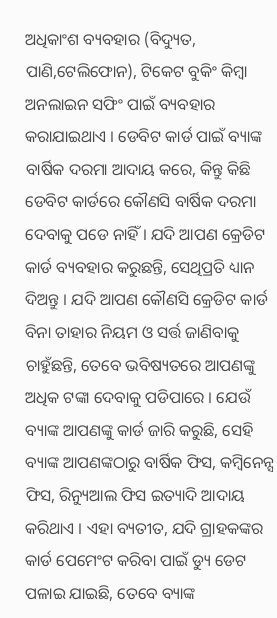ଅଧିକାଂଶ ବ୍ୟବହାର (ବିଦ୍ୟୁତ, ପାଣି,ଟେଲିଫୋନ), ଟିକେଟ ବୁକିଂ କିମ୍ବା ଅନଲାଇନ ସଫିଂ ପାଇଁ ବ୍ୟବହାର କରାଯାଇଥାଏ । ଡେବିଟ କାର୍ଡ ପାଇଁ ବ୍ୟାଙ୍କ ବାର୍ଷିକ ଦରମା ଆଦାୟ କରେ, କିନ୍ତୁ କିଛି ଡେବିଟ କାର୍ଡରେ କୌଣସି ବାର୍ଷିକ ଦରମା ଦେବାକୁ ପଡେ ନାହିଁ । ଯଦି ଆପଣ କ୍ରେଡିଟ କାର୍ଡ ବ୍ୟବହାର କରୁଛନ୍ତି, ସେଥିପ୍ରତି ଧ୍ୟାନ ଦିଅନ୍ତୁ । ଯଦି ଆପଣ କୌଣସି କ୍ରେଡିଟ କାର୍ଡ ବିନା ତାହାର ନିୟମ ଓ ସର୍ତ୍ତ ଜାଣିବାକୁ ଚାହୁଁଛନ୍ତି, ତେବେ ଭବିଷ୍ୟତରେ ଆପଣଙ୍କୁ ଅଧିକ ଟଙ୍କା ଦେବାକୁ ପଡିପାରେ । ଯେଉଁ ବ୍ୟାଙ୍କ ଆପଣଙ୍କୁ କାର୍ଡ ଜାରି କରୁଛି, ସେହି ବ୍ୟାଙ୍କ ଆପଣଙ୍କଠାରୁ ବାର୍ଷିକ ଫିସ, କମ୍ବିନେନ୍ସ ଫିସ, ରିନ୍ୟୁଆଲ ଫିସ ଇତ୍ୟାଦି ଆଦାୟ କରିଥାଏ । ଏହା ବ୍ୟତୀତ, ଯଦି ଗ୍ରାହକଙ୍କର କାର୍ଡ ପେମେଂଟ କରିବା ପାଇଁ ଡ୍ୟୁ ଡେଟ ପଳାଇ ଯାଇଛି, ତେବେ ବ୍ୟାଙ୍କ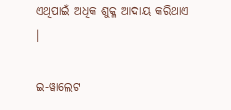ଏଥିପାଇଁ ଅଧିକ ଶୁକ୍ଳ ଆଦାୟ କରିଥାଏ ।

ଇ-ୱାଲେଟ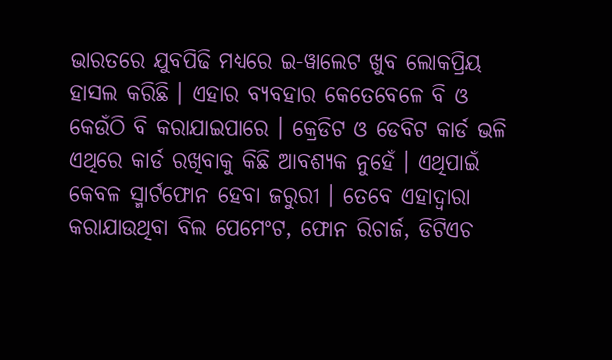ଭାରତରେ ଯୁବପିଢି ମଧ୍ୟରେ ଇ-ୱାଲେଟ ଖୁବ ଲୋକପ୍ରିୟ ହାସଲ କରିଛି । ଏହାର ବ୍ୟବହାର କେତେବେଳେ ବି ଓ କେଉଁଠି ବି କରାଯାଇପାରେ । କ୍ରେଡିଟ ଓ ଡେବିଟ କାର୍ଡ ଭଳି ଏଥିରେ କାର୍ଡ ରଖିବାକୁ କିଛି ଆବଶ୍ୟକ ନୁହେଁ । ଏଥିପାଇଁ କେବଳ ସ୍ମାର୍ଟଫୋନ ହେବା ଜରୁରୀ । ତେବେ ଏହାଦ୍ୱାରା କରାଯାଉଥିବା ବିଲ ପେମେଂଟ, ଫୋନ ରିଚାର୍ଜ, ଡିଟିଏଚ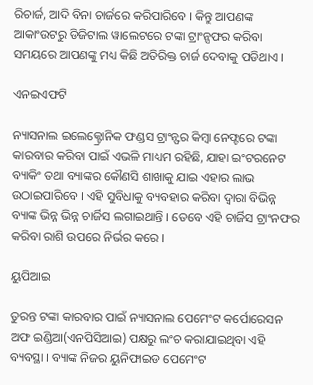ରିଚାର୍ଜ, ଆଦି ବିନା ଚାର୍ଜରେ କରିପାରିବେ । କିନ୍ତୁ ଆପଣଙ୍କ ଆକାଂଉଟରୁ ଡିଜିଟାଲ ୱାଲେଟରେ ଟଙ୍କା ଟ୍ରାଂନ୍ସଫର କରିବା ସମୟରେ ଆପଣଙ୍କୁ ମଧ୍ୟ କିଛି ଅତିରିକ୍ତ ଚାର୍ଜ ଦେବାକୁ ପଡିଥାଏ ।

ଏନଇଏଫଟି

ନ୍ୟାସନାଲ ଇଲେକ୍ଟ୍ରୋନିକ ଫଣ୍ଡସ ଟ୍ରାଂନ୍ଫର କିମ୍ବା ନେଫ୍ଟରେ ଟଙ୍କା କାରବାର କରିବା ପାଇଁ ଏଭଳି ମାଧ୍ୟମ ରହିଛି, ଯାହା ଇଂଟରନେଟ ବ୍ୟାକିଂ ତଥା ବ୍ୟାଙ୍କର କୌଣସି ଶାଖାକୁ ଯାଇ ଏହାର ଲାଭ ଉଠାଇପାରିବେ । ଏହି ସୁବିଧାକୁ ବ୍ୟବହାର କରିବା ଦ୍ୱାରା ବିଭିନ୍ନ ବ୍ୟାଙ୍କ ଭିନ୍ନ ଭିନ୍ନ ଚାର୍ଜିସ ଲଗାଇଥାନ୍ତି । ତେବେ ଏହି ଚାର୍ଜିସ ଟ୍ରାଂନଫର କରିବା ରାଶି ଉପରେ ନିର୍ଭର କରେ ।

ୟୁପିଆଇ

ତୁରନ୍ତ ଟଙ୍କା କାରବାର ପାଇଁ ନ୍ୟାସନାଲ ପେମେଂଟ କର୍ପୋରେସନ ଅଫ ଇଣ୍ଡିଆ(ଏନପିସିଆଇ) ପକ୍ଷରୁ ଲଂଚ କରାଯାଇଥିବା ଏହି ବ୍ୟବସ୍ଥା । ବ୍ୟାଙ୍କ ନିଜର ୟୁନିଫାଇଡ ପେମେଂଟ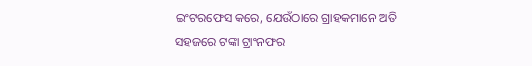ଇଂଟରଫେସ କରେ, ଯେଉଁଠାରେ ଗ୍ରାହକମାନେ ଅତି ସହଜରେ ଟଙ୍କା ଟ୍ରାଂନଫର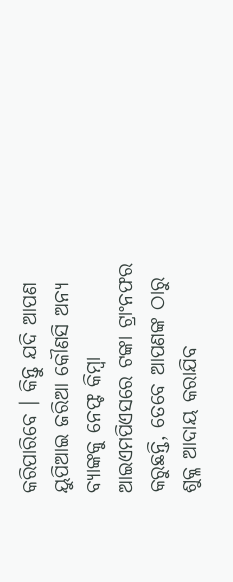କରିପାରିବେ । କିନ୍ତୁ ଯଦି ଆପଣ ୟୁପିଆଇ ଜରିଆ କୌଣସି ଅନ୍ୟ ବ୍ୟାଙ୍କକୁ ନେଫ୍ଟ କିମ୍ବା ଆଇଏମପିଏସରେ ଟଙ୍କା ଟ୍ରାଂନଫର କରୁଛନ୍ତି, ତେବେ ଆପଣଙ୍କ ଠାରୁ ଶୁକ୍ଳ ଆଦାୟ କରାଯିବ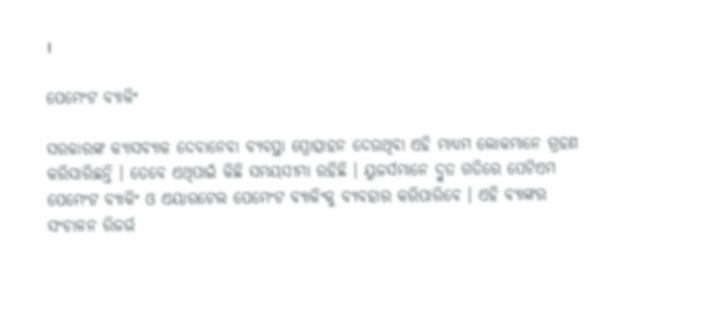।

ପେମେଂଟ ବ୍ୟାକିଂ

ସରକାରଙ୍କ କ୍ୟାସବ୍ୟାକ ଦେବାନେବା ବ୍ୟବସ୍ଥା ପ୍ରୋତ୍ସାହନ ଦେଉଥିବା ଏହି ମାଧ୍ୟମ ଲୋକମାନେ ଗ୍ରହଣ କରିସାରିଛନ୍ତି । ତେବେ ଏଥିପାଇଁ କିଛି ସମୟସୀମା ରହିଛି । ୟୁଜର୍ସମାନେ ଦ୍ରୁତ ଗତିରେ ପେଟିଏମ ପେମେଂଟ ବ୍ୟାକିଂ ଓ ଏୟାରଟେଲ ପେମେଂଟ ବ୍ୟାକିଂକୁ ବ୍ୟବହାର କରିପାରିବେ । ଏହି ବ୍ୟାଙ୍କର ସଂଚାଳନ ରିଜର୍ଭ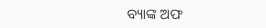ବ୍ୟାଙ୍କ ଅଫ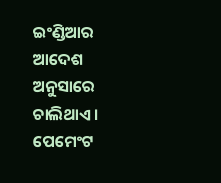ଇଂଣ୍ଡିଆର ଆଦେଶ ଅନୁସାରେ ଚାଲିଥାଏ । ପେମେଂଟ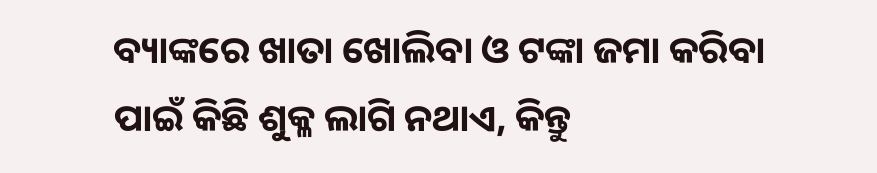ବ୍ୟାଙ୍କରେ ଖାତା ଖୋଲିବା ଓ ଟଙ୍କା ଜମା କରିବା ପାଇଁ କିଛି ଶୁକ୍ଳ ଲାଗି ନଥାଏ, କିନ୍ତୁ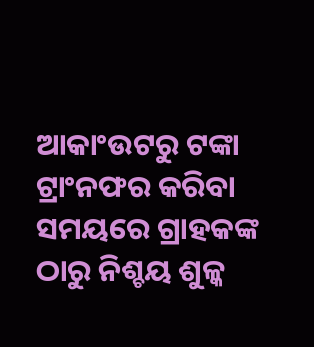ଆକାଂଉଟରୁ ଟଙ୍କା ଟ୍ରାଂନଫର କରିବା ସମୟରେ ଗ୍ରାହକଙ୍କ ଠାରୁ ନିଶ୍ଚୟ ଶୁଳ୍କ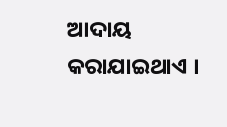ଆଦାୟ କରାଯାଇଥାଏ ।